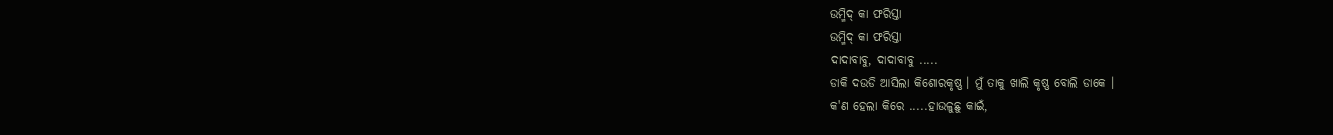ଉମ୍ମିଦ୍ କା ଫରିସ୍ତା
ଉମ୍ମିଦ୍ କା ଫରିସ୍ତା
ଦାଦାବାବୁ, ଦାଦାବାବୁ .....
ଡାକି ଦଉଡି ଆସିଲା କିଶୋରକୃଷ୍ଣ । ମୁଁ ତାକୁ ଖାଲି କୃଷ୍ଣ ବୋଲି ଡାକେ ।
କ'ଣ ହେଲା କିରେ .....ହାଉଳୁଛୁ କାଇଁ,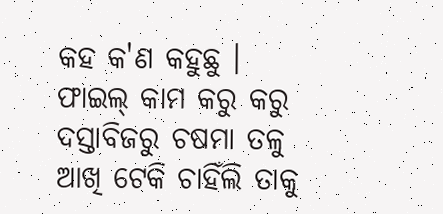କହ କ'ଣ କହୁଛୁ । ଫାଇଲ୍ କାମ କରୁ କରୁ ଦସ୍ତାବିଜରୁ ଚଷମା ତଳୁ ଆଖି ଟେକି ଚାହିଁଲି ତାକୁ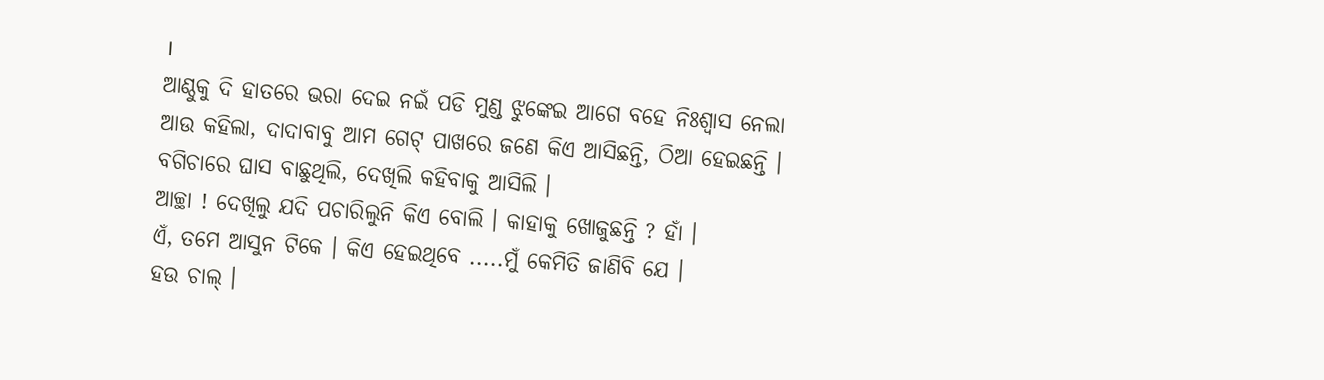।
ଆଣ୍ଠୁକୁ ଦି ହାତରେ ଭରା ଦେଇ ନଇଁ ପଡି ମୁଣ୍ଡ ଝୁଙ୍କେଇ ଆଗେ ବହେ ନିଃଶ୍ୱାସ ନେଲା ଆଉ କହିଲା, ଦାଦାବାବୁ ଆମ ଗେଟ୍ ପାଖରେ ଜଣେ କିଏ ଆସିଛନ୍ତି, ଠିଆ ହେଇଛନ୍ତି । ବଗିଚାରେ ଘାସ ବାଛୁଥିଲି, ଦେଖିଲି କହିବାକୁ ଆସିଲି ।
ଆଚ୍ଛା ! ଦେଖିଲୁ ଯଦି ପଚାରିଲୁନି କିଏ ବୋଲି । କାହାକୁ ଖୋଜୁଛନ୍ତି ? ହାଁ ।
ଏଁ, ତମେ ଆସୁନ ଟିକେ । କିଏ ହେଇଥିବେ .....ମୁଁ କେମିତି ଜାଣିବି ଯେ ।
ହଉ ଚାଲ୍ ।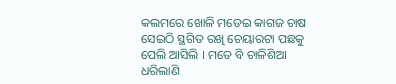କଲମରେ ଖୋଳି ମଡେଇ କାଗଜ ଚାଷ ସେଇଠି ସ୍ଥଗିତ ରଖି ଚେୟାରଟା ପଛକୁ ପେଲି ଆସିଲି । ମତେ ବି ଚାଳିଶିଆ ଧରିଲାଣି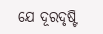ଯେ ଦୂରଦୃଷ୍ଟି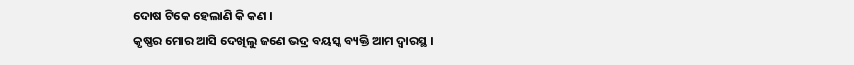ଦୋଷ ଟିକେ ହେଲାଣି କି କଣ ।
କୃଷ୍ଣର ମୋର ଆସି ଦେଖିଲୁ ଜଣେ ଭଦ୍ର ବୟସ୍କ ବ୍ୟକ୍ତି ଆମ ଦ୍ବାରସ୍ଥ ।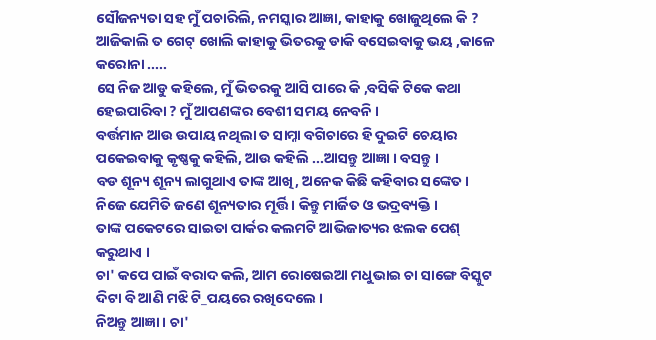ସୌଜନ୍ୟତା ସହ ମୁଁ ପଚାରିଲି, ନମସ୍କାର ଆଜ୍ଞା, କାହାକୁ ଖୋଜୁଥିଲେ କି ?
ଆଜିକାଲି ତ ଗେଟ୍ ଖୋଲି କାହାକୁ ଭିତରକୁ ଡାକି ବସେଇବାକୁ ଭୟ ,କାଳେ କରୋନା .....
ସେ ନିଜ ଆଡୁ କହିଲେ, ମୁଁ ଭିତରକୁ ଆସି ପାରେ କି ,ବସିକି ଟିକେ କଥା ହେଇପାରିବା ? ମୁଁ ଆପଣଙ୍କର ବେଶୀ ସମୟ ନେବନି ।
ବର୍ତ୍ତମାନ ଆଉ ଉପାୟ ନଥିଲା ତ ସାମ୍ନା ବଗିଚାରେ ହି ଦୁଇଟି ଚେୟାର ପକେଇବାକୁ କୃଷ୍ଣକୁ କହିଲି, ଆଉ କହିଲି ...ଆସନ୍ତୁ ଆଜ୍ଞା । ବସନ୍ତୁ ।
ବଡ ଶୂନ୍ୟ ଶୂନ୍ୟ ଲାଗୁଥାଏ ତାଙ୍କ ଆଖି, ଅନେକ କିଛି କହିବାର ସଙ୍କେତ । ନିଜେ ଯେମିତି ଜଣେ ଶୂନ୍ୟତାର ମୂର୍ତ୍ତି । କିନ୍ତୁ ମାର୍ଜିତ ଓ ଭଦ୍ରବ୍ୟକ୍ତି ।
ତାଙ୍କ ପକେଟରେ ସାଇତା ପାର୍କର କଲମଟି ଆଭିଜାତ୍ୟର ଝଲକ ପେଶ୍ କରୁଥାଏ ।
ଚା' କପେ ପାଇଁ ବରାଦ କଲି, ଆମ ରୋଷେଇଆ ମଧୁଭାଇ ଚା ସାଙ୍ଗେ ବିସ୍କୁଟ ଦିଟା ବି ଆଣି ମଝି ଟି_ପୟରେ ରଖିଦେଲେ ।
ନିଅନ୍ତୁ ଆଜ୍ଞା । ଚା'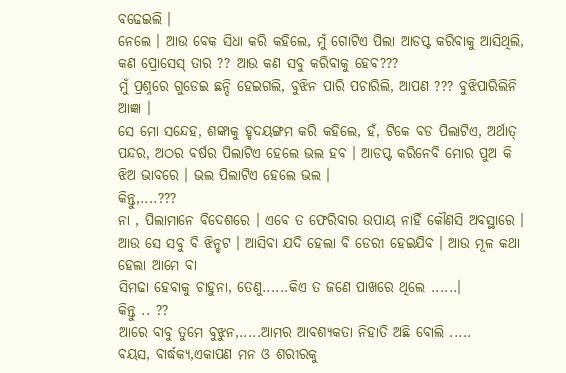ବଢେଇଲି ।
ନେଲେ । ଆଉ ବେକ ସିଧା କରି କହିଲେ, ମୁଁ ଗୋଟିଏ ପିଲା ଆଡପ୍ଟ କରିବାକୁ ଆସିଥିଲି, କଣ ପ୍ରୋସେସ୍ ତାର ?? ଆଉ କଣ ସବୁ କରିବାକୁ ହେବ???
ମୁଁ ପ୍ରଶ୍ନରେ ଗୁଡେଇ ଛନ୍ଦି ହେଇଗଲି, ବୁଝିନ ପାରି ପଚାରିଲି, ଆପଣ ??? ବୁଝିପାରିଲିନି ଆଜ୍ଞା ।
ସେ ମୋ ସନ୍ଦେହ, ଶଙ୍କାକୁ ହୃଦୟଙ୍ଗମ କରି କହିଲେ, ହଁ, ଟିକେ ବଡ ପିଲାଟିଏ, ଅର୍ଥାତ୍ ପନ୍ଦର, ଅଠର ବର୍ଷର ପିଲାଟିଏ ହେଲେ ଭଲ ହବ । ଆଡପ୍ଟ କରିନେବି ମୋର ପୁଅ କି ଝିଅ ଭାବରେ । ଭଲ ପିଲାଟିଏ ହେଲେ ଭଲ ।
କିନ୍ତୁ,....???
ନା , ପିଲାମାନେ ବିଦେଶରେ । ଏବେ ତ ଫେରିବାର ଉପାୟ ନାହିଁ କୌଣସି ଅବସ୍ଥାରେ । ଆଉ ସେ ସବୁ ବି ଝିନ୍ଝଟ । ଆସିବା ଯଦି ହେଲା ବି ଡେରୀ ହେଇଯିବ । ଆଉ ମୂଳ କଥା ହେଲା ଆମେ ବା
ସିମଢା ହେବାକୁ ଚାହୁନା, ତେଣୁ......କିଏ ତ ଜଣେ ପାଖରେ ଥିଲେ ......।
କିନ୍ତୁ .. ??
ଆରେ ବାବୁ ତୁମେ ବୁଝୁନ,.....ଆମର ଆବଶ୍ୟକତା ନିହାତି ଅଛି ବୋଲି .....
ବୟସ, ବାର୍ଦ୍ଧକ୍ୟ,ଏକାପଣ ମନ ଓ ଶରୀରକୁ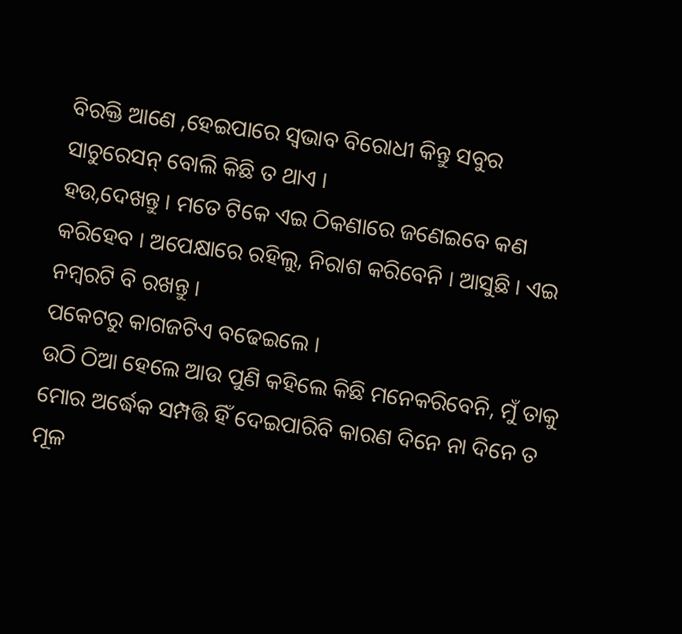ବିରକ୍ତି ଆଣେ ,ହେଇପାରେ ସ୍ୱଭାବ ବିରୋଧୀ କିନ୍ତୁ ସବୁର ସାଚୁରେସନ୍ ବୋଲି କିଛି ତ ଥାଏ ।
ହଉ,ଦେଖନ୍ତୁ । ମତେ ଟିକେ ଏଇ ଠିକଣାରେ ଜଣେଇବେ କଣ କରିହେବ । ଅପେକ୍ଷାରେ ରହିଲୁ, ନିରାଶ କରିବେନି । ଆସୁଛି । ଏଇ ନମ୍ବରଟି ବି ରଖନ୍ତୁ ।
ପକେଟରୁ କାଗଜଟିଏ ବଢେଇଲେ ।
ଉଠି ଠିଆ ହେଲେ ଆଉ ପୁଣି କହିଲେ କିଛି ମନେକରିବେନି, ମୁଁ ତାକୁ ମୋର ଅର୍ଦ୍ଧେକ ସମ୍ପତ୍ତି ହିଁ ଦେଇପାରିବି କାରଣ ଦିନେ ନା ଦିନେ ତ ମୂଳ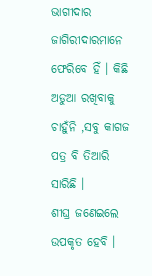ଭାଗୀଦାର ଜାଗିରୀଦାରମାନେ ଫେରିବେ ହିଁ । କିଛି ଅଡୁଆ ରଖିବାକୁ ଚାହୁଁନି ,ସବୁ କାଗଜ ପତ୍ର ବି ତିଆରି ସାରିଛି ।
ଶୀଘ୍ର ଜଣେଇଲେ ଉପକୃତ ହେବି ।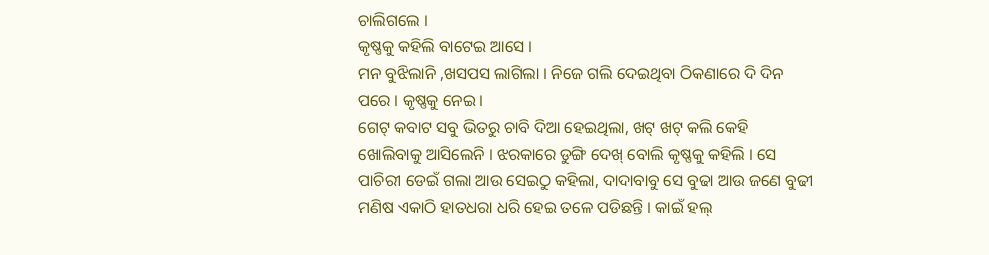ଚାଲିଗଲେ ।
କୃଷ୍ଣକୁ କହିଲି ବାଟେଇ ଆସେ ।
ମନ ବୁଝିଲାନି ,ଖସପସ ଲାଗିଲା । ନିଜେ ଗଲି ଦେଇଥିବା ଠିକଣାରେ ଦି ଦିନ ପରେ । କୃଷ୍ଣକୁ ନେଇ ।
ଗେଟ୍ କବାଟ ସବୁ ଭିତରୁ ଚାବି ଦିଆ ହେଇଥିଲା, ଖଟ୍ ଖଟ୍ କଲି କେହି ଖୋଲିବାକୁ ଆସିଲେନି । ଝରକାରେ ଡୁଙ୍ଗି ଦେଖ୍ ବୋଲି କୃଷ୍ଣକୁ କହିଲି । ସେ ପାଚିରୀ ଡେଇଁ ଗଲା ଆଉ ସେଇଠୁ କହିଲା, ଦାଦାବାବୁ ସେ ବୁଢା ଆଉ ଜଣେ ବୁଢୀ ମଣିଷ ଏକାଠି ହାତଧରା ଧରି ହେଇ ତଳେ ପଡିଛନ୍ତି । କାଇଁ ହଲ୍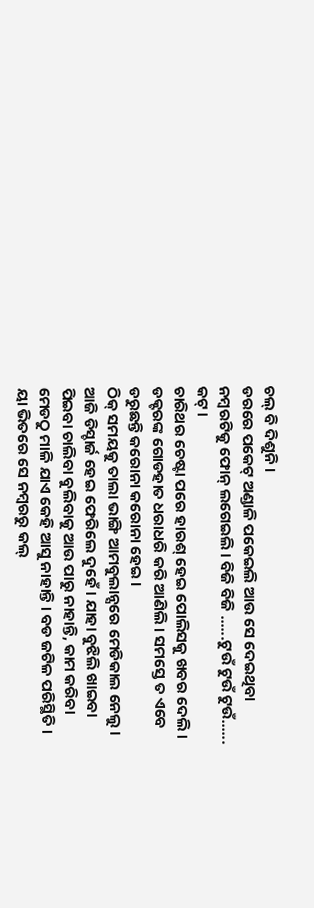ଚଲ୍ ବି ଦିଶୁନି ।
ଡରରେ ପକେଟ୍ ଅଣ୍ଡାଳି ପକେଇଲି ଆଉ ସେ ଦେଇଥିବା ନମ୍ବରଟିକୁ ଫୋନ୍ ଲଗେଇଲି । ବିଜି ବିଜି ......ଟୁଉଁ ଟୁଉଁ ଟୁଉଁ...... କଟ୍ ।
ଚାରିଥର ଚେଷ୍ଟା ପରେ ହାରଶ୍ ହେଇ ପୋଲିସକୁ ଖବର ଦେଲି । ଡକ୍ଟରଙ୍କ ଗୋଡହାତ ଧରାଧରି କରି ଆଣିଲି । ସମସ୍ତେ ତ ଏବେ ଡରୁଛନ୍ତି କରୋନା କରୋନା ହେଇ ।
ଠିକ୍ ସମୟକୁ ତାଲା ଭାଙ୍ଗି ଆମବୁଲାନ୍ସରେ ମେଡିକାଲ ନେଲୁ । ଆଜି ଡିସ୍ଚାର୍ଜ ହେଇ ଫେରିଲେ ଦୁହେଁ । ଯାହା ବୁଝିଲି ଖାଇବା ପିଇବା ଚାଲିବା ବୁଲିବାକୁ ଆଉ ପାରୁ ନାହାନ୍ତି, କାମ କରିବା ମେଡଠୁ ମାଳି ଯାଏ କେହି ଆସୁ ନାହାନ୍ତି । ବଡ ଜଟିଳ ପରିସ୍ଥିତି ।
ୟା ଭିତରେ ସେ ନମ୍ବରରୁ କଲ୍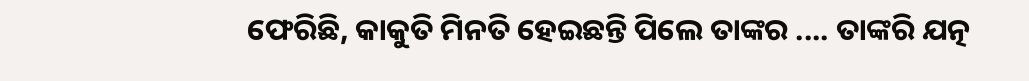ଫେରିଛି, କାକୁତି ମିନତି ହେଇଛନ୍ତି ପିଲେ ତାଙ୍କର .... ତାଙ୍କରି ଯତ୍ନ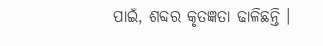ପାଇଁ, ଶବ୍ଦର କୃତଜ୍ଞତା ଢାଳିଛନ୍ତି ।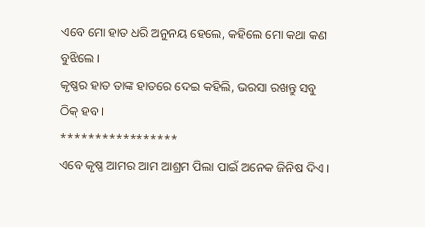ଏବେ ମୋ ହାତ ଧରି ଅନୁନୟ ହେଲେ, କହିଲେ ମୋ କଥା କଣ ବୁଝିଲେ ।
କୃଷ୍ଣର ହାତ ତାଙ୍କ ହାତରେ ଦେଇ କହିଲି, ଭରସା ରଖନ୍ତୁ ସବୁ ଠିକ୍ ହବ ।
*****************
ଏବେ କୃଷ୍ଣ ଆମର ଆମ ଆଶ୍ରମ ପିଲା ପାଇଁ ଅନେକ ଜିନିଷ ଦିଏ ।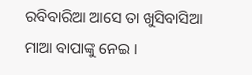ରବିବାରିଆ ଆସେ ତା ଖୁସିବାସିଆ ମାଆ ବାପାଙ୍କୁ ନେଇ ।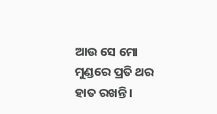ଆଉ ସେ ମୋ ମୁଣ୍ଡରେ ପ୍ରତି ଥର ହାତ ରଖନ୍ତି ।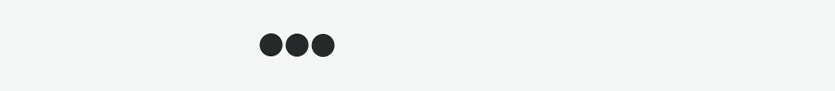●●●